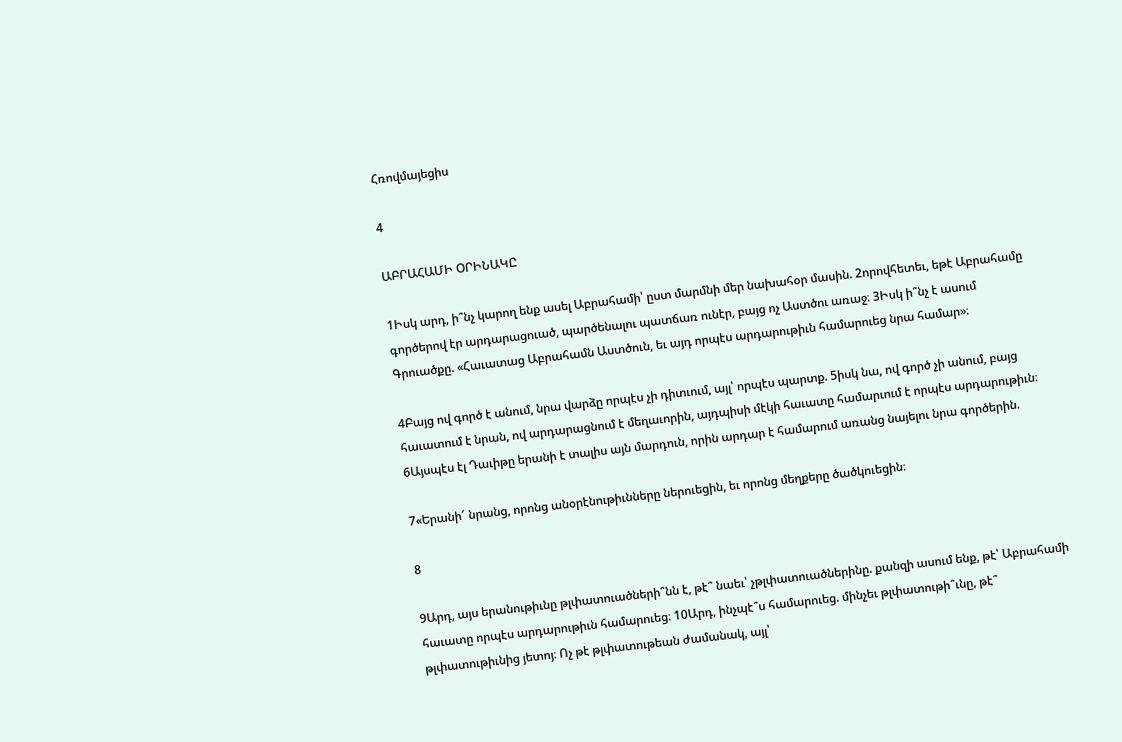Հռովմայեցիս

4

ԱԲՐԱՀԱՄԻ ՕՐԻՆԱԿԸ

1Իսկ արդ, ի՞նչ կարող ենք ասել Աբրահամի՝ ըստ մարմնի մեր նախահօր մասին. 2որովհետեւ, եթէ Աբրահամը գործերով էր արդարացուած, պարծենալու պատճառ ունէր, բայց ոչ Աստծու առաջ։ 3Իսկ ի՞նչ է ասում Գրուածքը. «Հաւատաց Աբրահամն Աստծուն, եւ այդ որպէս արդարութիւն համարուեց նրա համար»։

4Բայց ով գործ է անում, նրա վարձը որպէս չի դիտւում, այլ՝ որպէս պարտք. 5իսկ նա, ով գործ չի անում, բայց հաւատում է նրան, ով արդարացնում է մեղաւորին, այդպիսի մէկի հաւատը համարւում է որպէս արդարութիւն։ 6Այսպէս էլ Դաւիթը երանի է տալիս այն մարդուն, որին արդար է համարում առանց նայելու նրա գործերին.

7«Երանի՜ նրանց, որոնց անօրէնութիւնները ներուեցին, եւ որոնց մեղքերը ծածկուեցին։

8

9Արդ, այս երանութիւնը թլփատուածների՞նն է, թէ՞ նաեւ՝ չթլփատուածներինը. քանզի ասում ենք, թէ՝ Աբրահամի հաւատը որպէս արդարութիւն համարուեց։ 10Արդ, ինչպէ՞ս համարուեց. մինչեւ թլփատութի՞ւնը, թէ՞ թլփատութիւնից յետոյ։ Ոչ թէ թլփատութեան ժամանակ, այլ՝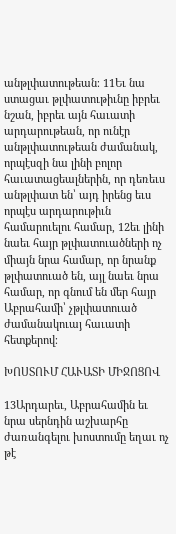անթլփատութեան։ 11Եւ նա ստացաւ թլփատութիւնը իբրեւ նշան, իբրեւ այն հաւատի արդարութեան, որ ունէր անթլփատութեան ժամանակ, որպէսզի նա լինի բոլոր հաւատացեալներին, որ դեռեւս անթլփատ են՝ այդ իրենց եւս որպէս արդարութիւն համարուելու համար, 12եւ լինի նաեւ հայր թլփատուածների ոչ միայն նրա համար, որ նրանք թլփատուած են, այլ նաեւ նրա համար, որ գնում են մեր հայր Աբրահամի՝ չթլփատուած ժամանակուայ հաւատի հետքերով։

ԽՈՍՏՈՒՄ ՀԱՒԱՏԻ ՄԻՋՈՑՈՎ

13Արդարեւ, Աբրահամին եւ նրա սերնդին աշխարհը ժառանգելու խոստումը եղաւ ոչ թէ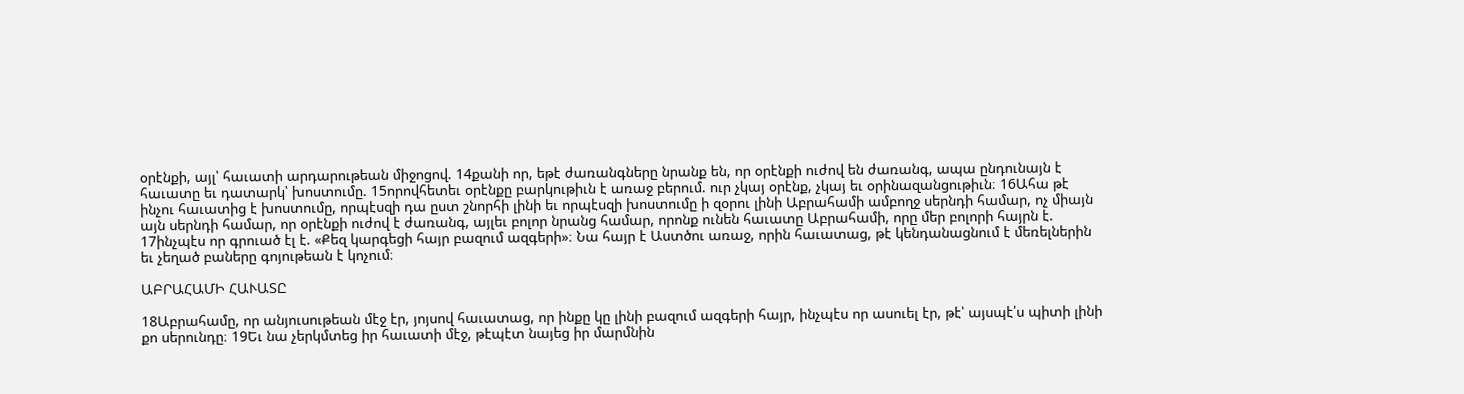օրէնքի, այլ՝ հաւատի արդարութեան միջոցով. 14քանի որ, եթէ ժառանգները նրանք են, որ օրէնքի ուժով են ժառանգ, ապա ընդունայն է հաւատը եւ դատարկ՝ խոստումը. 15որովհետեւ օրէնքը բարկութիւն է առաջ բերում. ուր չկայ օրէնք, չկայ եւ օրինազանցութիւն։ 16Ահա թէ ինչու հաւատից է խոստումը, որպէսզի դա ըստ շնորհի լինի եւ որպէսզի խոստումը ի զօրու լինի Աբրահամի ամբողջ սերնդի համար, ոչ միայն այն սերնդի համար, որ օրէնքի ուժով է ժառանգ, այլեւ բոլոր նրանց համար, որոնք ունեն հաւատը Աբրահամի, որը մեր բոլորի հայրն է. 17ինչպէս որ գրուած էլ է. «Քեզ կարգեցի հայր բազում ազգերի»։ Նա հայր է Աստծու առաջ, որին հաւատաց, թէ կենդանացնում է մեռելներին եւ չեղած բաները գոյութեան է կոչում։

ԱԲՐԱՀԱՄԻ ՀԱՒԱՏԸ

18Աբրահամը, որ անյուսութեան մէջ էր, յոյսով հաւատաց, որ ինքը կը լինի բազում ազգերի հայր, ինչպէս որ ասուել էր, թէ՝ այսպէ՛ս պիտի լինի քո սերունդը։ 19Եւ նա չերկմտեց իր հաւատի մէջ, թէպէտ նայեց իր մարմնին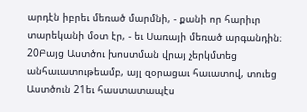արդէն իբրեւ մեռած մարմնի, - քանի որ հարիւր տարեկանի մօտ էր, - եւ Սառայի մեռած արգանդին։ 20Բայց Աստծու խոստման վրայ չերկմտեց անհաւատութեամբ, այլ զօրացաւ հաւատով, տուեց Աստծուն 21եւ հաստատապէս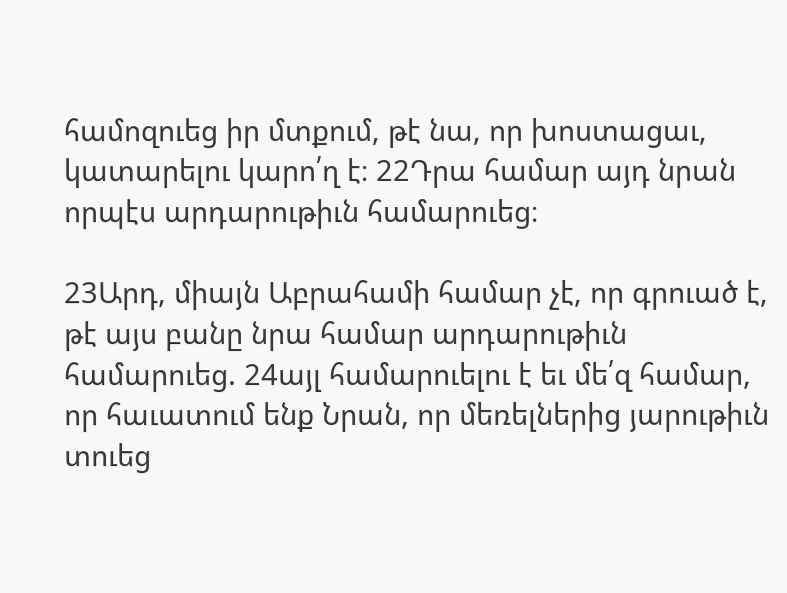համոզուեց իր մտքում, թէ նա, որ խոստացաւ, կատարելու կարո՛ղ է։ 22Դրա համար այդ նրան որպէս արդարութիւն համարուեց։

23Արդ, միայն Աբրահամի համար չէ, որ գրուած է, թէ այս բանը նրա համար արդարութիւն համարուեց. 24այլ համարուելու է եւ մե՛զ համար, որ հաւատում ենք Նրան, որ մեռելներից յարութիւն տուեց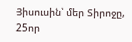Յիսուսին՝ մեր Տիրոջը, 25որ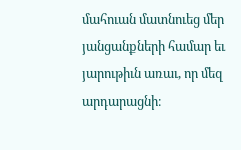մահուան մատնուեց մեր յանցանքների համար եւ յարութիւն առաւ, որ մեզ արդարացնի։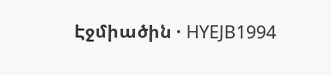Էջմիածին · HYEJB1994